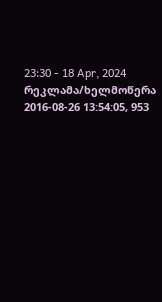23:30 - 18 Apr, 2024
რეკლამა/ხელმოწერა
2016-08-26 13:54:05, 953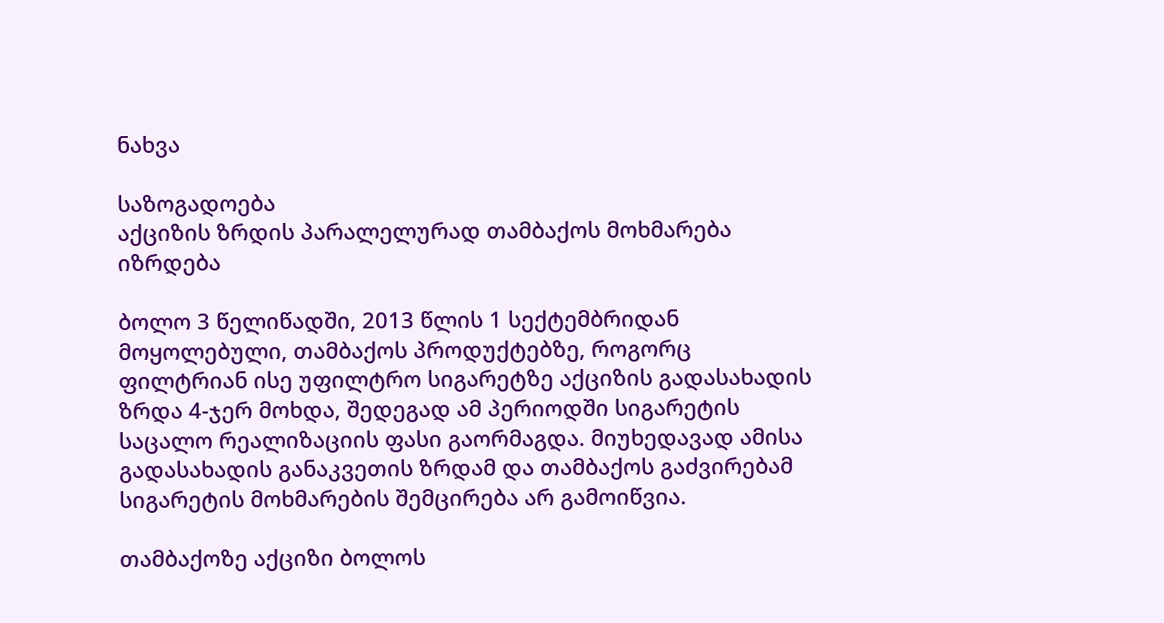ნახვა

საზოგადოება
აქციზის ზრდის პარალელურად თამბაქოს მოხმარება იზრდება

ბოლო 3 წელიწადში, 2013 წლის 1 სექტემბრიდან მოყოლებული, თამბაქოს პროდუქტებზე, როგორც ფილტრიან ისე უფილტრო სიგარეტზე აქციზის გადასახადის ზრდა 4-ჯერ მოხდა, შედეგად ამ პერიოდში სიგარეტის საცალო რეალიზაციის ფასი გაორმაგდა. მიუხედავად ამისა გადასახადის განაკვეთის ზრდამ და თამბაქოს გაძვირებამ სიგარეტის მოხმარების შემცირება არ გამოიწვია.

თამბაქოზე აქციზი ბოლოს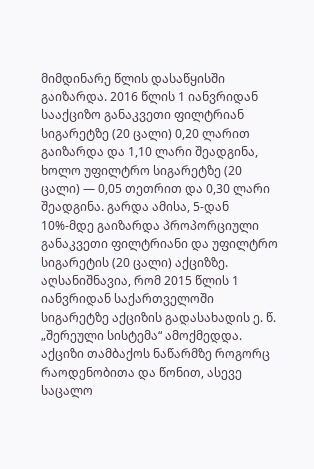მიმდინარე წლის დასაწყისში გაიზარდა. 2016 წლის 1 იანვრიდან სააქციზო განაკვეთი ფილტრიან სიგარეტზე (20 ცალი) 0,20 ლარით გაიზარდა და 1,10 ლარი შეადგინა, ხოლო უფილტრო სიგარეტზე (20 ცალი) — 0,05 თეთრით და 0,30 ლარი შეადგინა. გარდა ამისა, 5-დან 10%-მდე გაიზარდა პროპორციული განაკვეთი ფილტრიანი და უფილტრო სიგარეტის (20 ცალი) აქციზზე. აღსანიშნავია, რომ 2015 წლის 1 იანვრიდან საქართველოში სიგარეტზე აქციზის გადასახადის ე. წ. „შერეული სისტემა“ ამოქმედდა. აქციზი თამბაქოს ნაწარმზე როგორც რაოდენობითა და წონით, ასევე საცალო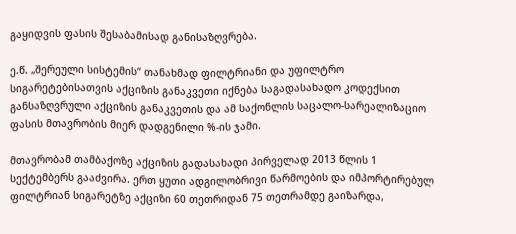გაყიდვის ფასის შესაბამისად განისაზღვრება.

ე.წ. „შერეული სისტემის“ თანახმად ფილტრიანი და უფილტრო სიგარეტებისათვის აქციზის განაკვეთი იქნება საგადასახადო კოდექსით განსაზღვრული აქციზის განაკვეთის და ამ საქონლის საცალო-სარეალიზაციო ფასის მთავრობის მიერ დადგენილი %-ის ჯამი.

მთავრობამ თამბაქოზე აქციზის გადასახადი პირველად 2013 წლის 1 სექტემბერს გააძვირა. ერთ ყუთი ადგილობრივი წარმოების და იმპორტირებულ ფილტრიან სიგარეტზე აქციზი 60 თეთრიდან 75 თეთრამდე გაიზარდა,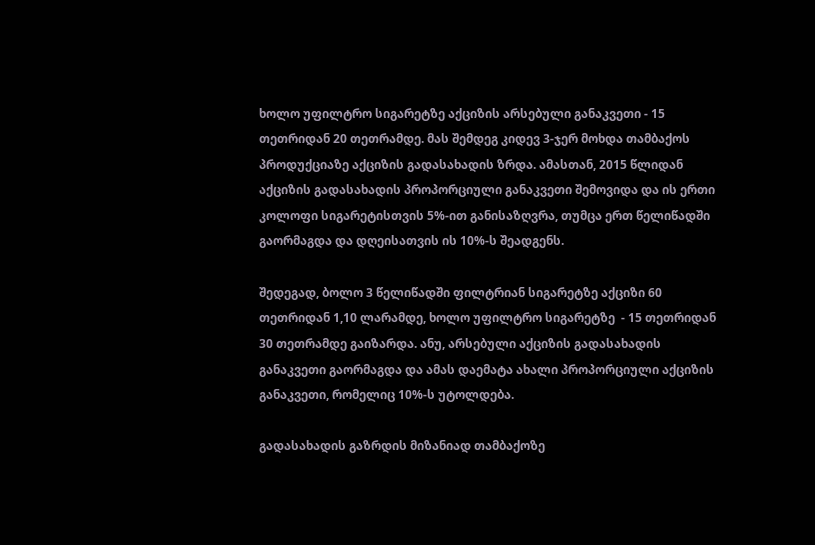ხოლო უფილტრო სიგარეტზე აქციზის არსებული განაკვეთი - 15 თეთრიდან 20 თეთრამდე. მას შემდეგ კიდევ 3-ჯერ მოხდა თამბაქოს პროდუქციაზე აქციზის გადასახადის ზრდა. ამასთან, 2015 წლიდან აქციზის გადასახადის პროპორციული განაკვეთი შემოვიდა და ის ერთი კოლოფი სიგარეტისთვის 5%-ით განისაზღვრა, თუმცა ერთ წელიწადში გაორმაგდა და დღეისათვის ის 10%-ს შეადგენს.

შედეგად, ბოლო 3 წელიწადში ფილტრიან სიგარეტზე აქციზი 60 თეთრიდან 1,10 ლარამდე, ხოლო უფილტრო სიგარეტზე  - 15 თეთრიდან 30 თეთრამდე გაიზარდა. ანუ, არსებული აქციზის გადასახადის განაკვეთი გაორმაგდა და ამას დაემატა ახალი პროპორციული აქციზის განაკვეთი, რომელიც 10%-ს უტოლდება.

გადასახადის გაზრდის მიზანიად თამბაქოზე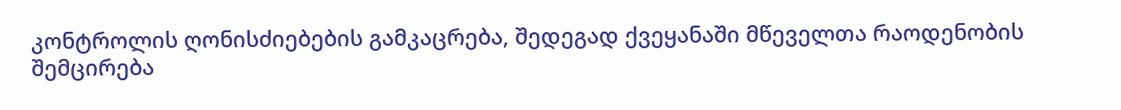კონტროლის ღონისძიებების გამკაცრება, შედეგად ქვეყანაში მწეველთა რაოდენობის შემცირება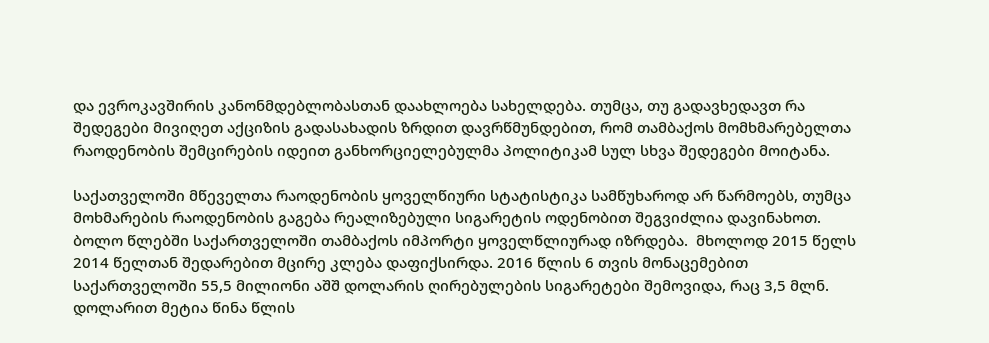და ევროკავშირის კანონმდებლობასთან დაახლოება სახელდება. თუმცა, თუ გადავხედავთ რა შედეგები მივიღეთ აქციზის გადასახადის ზრდით დავრწმუნდებით, რომ თამბაქოს მომხმარებელთა რაოდენობის შემცირების იდეით განხორციელებულმა პოლიტიკამ სულ სხვა შედეგები მოიტანა.

საქათველოში მწეველთა რაოდენობის ყოველწიური სტატისტიკა სამწუხაროდ არ წარმოებს, თუმცა მოხმარების რაოდენობის გაგება რეალიზებული სიგარეტის ოდენობით შეგვიძლია დავინახოთ. ბოლო წლებში საქართველოში თამბაქოს იმპორტი ყოველწლიურად იზრდება.  მხოლოდ 2015 წელს 2014 წელთან შედარებით მცირე კლება დაფიქსირდა. 2016 წლის 6 თვის მონაცემებით საქართველოში 55,5 მილიონი აშშ დოლარის ღირებულების სიგარეტები შემოვიდა, რაც 3,5 მლნ. დოლარით მეტია წინა წლის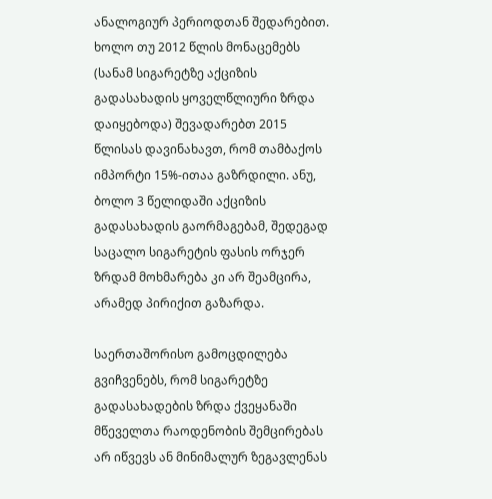ანალოგიურ პერიოდთან შედარებით. ხოლო თუ 2012 წლის მონაცემებს (სანამ სიგარეტზე აქციზის გადასახადის ყოველწლიური ზრდა დაიყებოდა) შევადარებთ 2015 წლისას დავინახავთ, რომ თამბაქოს იმპორტი 15%-ითაა გაზრდილი. ანუ, ბოლო 3 წელიდაში აქციზის გადასახადის გაორმაგებამ, შედეგად საცალო სიგარეტის ფასის ორჯერ ზრდამ მოხმარება კი არ შეამცირა, არამედ პირიქით გაზარდა.

საერთაშორისო გამოცდილება გვიჩვენებს, რომ სიგარეტზე გადასახადების ზრდა ქვეყანაში მწეველთა რაოდენობის შემცირებას არ იწვევს ან მინიმალურ ზეგავლენას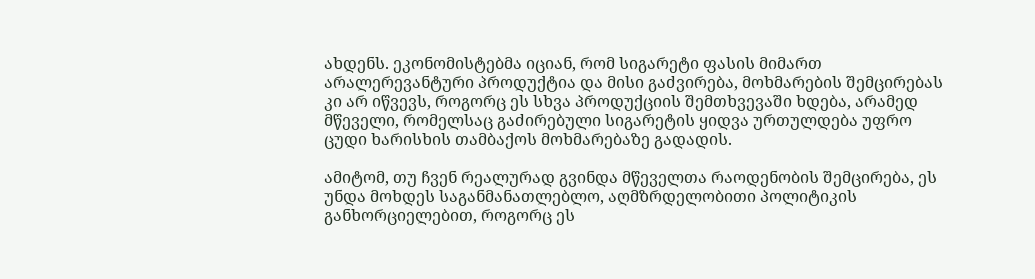ახდენს. ეკონომისტებმა იციან, რომ სიგარეტი ფასის მიმართ არალერევანტური პროდუქტია და მისი გაძვირება, მოხმარების შემცირებას კი არ იწვევს, როგორც ეს სხვა პროდუქციის შემთხვევაში ხდება, არამედ მწეველი, რომელსაც გაძირებული სიგარეტის ყიდვა ურთულდება უფრო ცუდი ხარისხის თამბაქოს მოხმარებაზე გადადის.

ამიტომ, თუ ჩვენ რეალურად გვინდა მწეველთა რაოდენობის შემცირება, ეს უნდა მოხდეს საგანმანათლებლო, აღმზრდელობითი პოლიტიკის განხორციელებით, როგორც ეს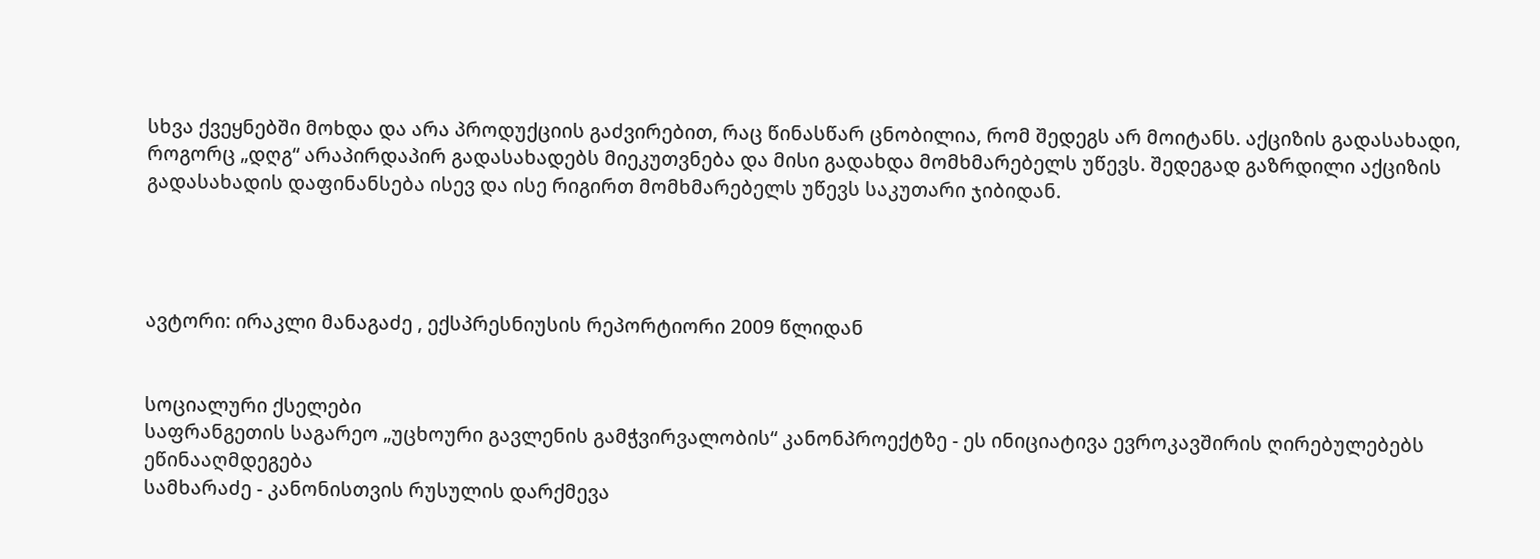სხვა ქვეყნებში მოხდა და არა პროდუქციის გაძვირებით, რაც წინასწარ ცნობილია, რომ შედეგს არ მოიტანს. აქციზის გადასახადი, როგორც „დღგ“ არაპირდაპირ გადასახადებს მიეკუთვნება და მისი გადახდა მომხმარებელს უწევს. შედეგად გაზრდილი აქციზის გადასახადის დაფინანსება ისევ და ისე რიგირთ მომხმარებელს უწევს საკუთარი ჯიბიდან.




ავტორი: ირაკლი მანაგაძე , ექსპრესნიუსის რეპორტიორი 2009 წლიდან


სოციალური ქსელები
საფრანგეთის საგარეო „უცხოური გავლენის გამჭვირვალობის“ კანონპროექტზე - ეს ინიციატივა ევროკავშირის ღირებულებებს ეწინააღმდეგება
სამხარაძე - კანონისთვის რუსულის დარქმევა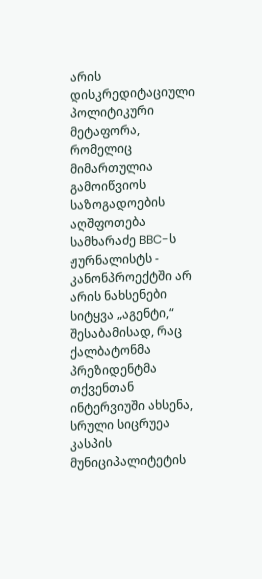არის დისკრედიტაციული პოლიტიკური მეტაფორა, რომელიც მიმართულია გამოიწვიოს საზოგადოების აღშფოთება
სამხარაძე BBC-ს ჟურნალისტს - კანონპროექტში არ არის ნახსენები სიტყვა „აგენტი,“ შესაბამისად, რაც ქალბატონმა პრეზიდენტმა თქვენთან ინტერვიუში ახსენა, სრული სიცრუეა
კასპის მუნიციპალიტეტის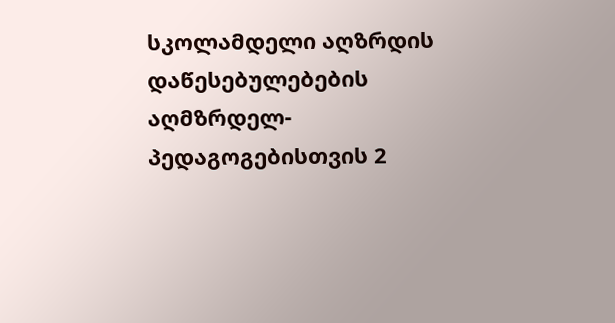სკოლამდელი აღზრდის დაწესებულებების აღმზრდელ-პედაგოგებისთვის 2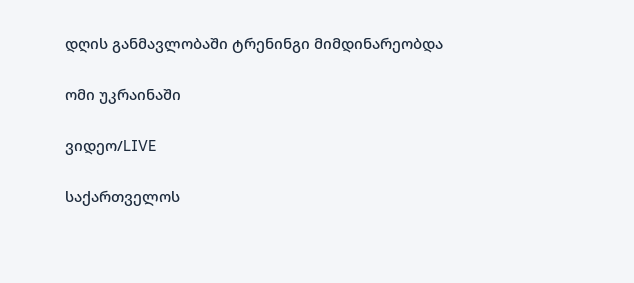დღის განმავლობაში ტრენინგი მიმდინარეობდა

ომი უკრაინაში

ვიდეო/LIVE

საქართველოს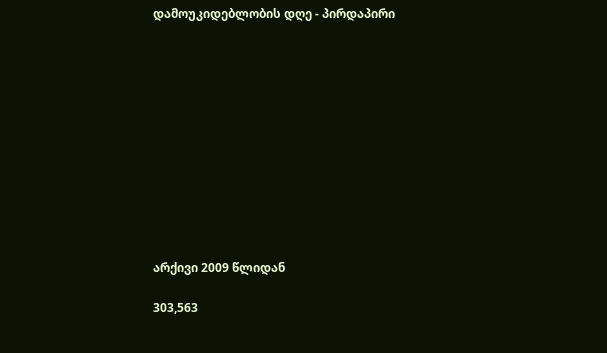დამოუკიდებლობის დღე - პირდაპირი












არქივი 2009 წლიდან

303,563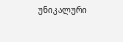უნიკალური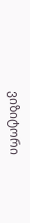ვიზიტორი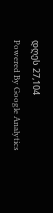დღეს 27,104
Powered By Google Analytics